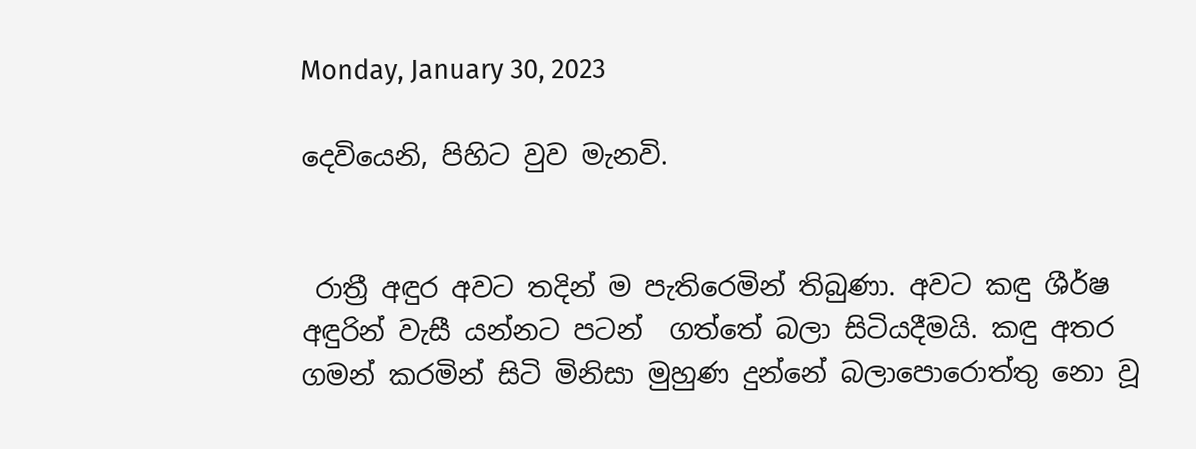Monday, January 30, 2023

දෙවියෙනි, පිහිට වුව මැනවි.


 රාත්‍රී අඳුර අවට තදින් ම පැතිරෙමින් තිබුණා. අවට කඳු ශීර්ෂ අඳුරින් වැසී යන්නට පටන්  ගත්තේ බලා සිටියදීමයි. කඳු අතර ගමන් කරමින් සිටි මිනිසා මුහුණ දුන්නේ බලාපොරොත්තු නො වූ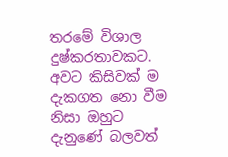තරමේ විශාල දුෂ්කරතාවකට. අවට කිසිවක් ම දැකගත නො වීම නිසා ඔහුට දැනුණේ බලවත්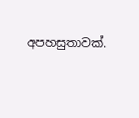අපහසුතාවක්.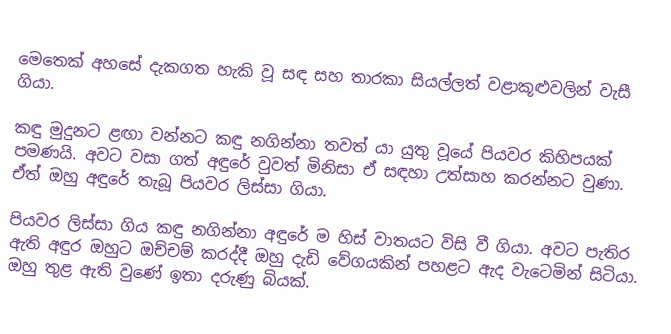මෙතෙක් අහසේ දැකගත හැකි වූ සඳ සහ තාරකා සියල්ලත් වළාකූළුවලින් වැසී ගියා.

කඳු මුදුනට ළඟා වන්නට කඳු නගින්නා තවත් යා යුතු වූයේ පියවර කිහිපයක් පමණයි. අවට වසා ගත් අඳුරේ වුවත් මිනිසා ඒ සඳහා උත්සාහ කරන්නට වුණා. ඒත් ඔහු අඳුරේ තැබූ පියවර ලිස්සා ගියා.

පියවර ලිස්සා ගිය කඳු නගින්නා අඳුරේ ම හිස් වාතයට විසි වී ගියා. අවට පැතිර ඇති අඳුර ඔහුට ඔච්චම් කරද්දී ඔහු දැඩි වේගයකින් පහළට ඇද වැටෙමින් සිටියා. ඔහු තුළ ඇති වුණේ ඉතා දරුණු බියක්.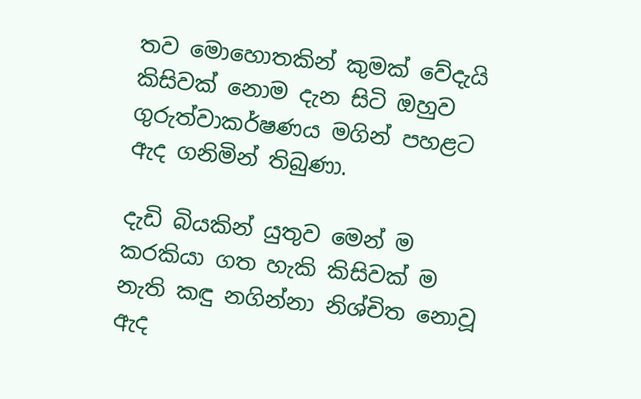තව මොහොතකින් කුමක් වේදැයි කිසිවක් නොම දැන සිටි ඔහුව ගුරුත්වාකර්ෂණය මගින් පහළට ඇද ගනිමින් තිබුණා.

දැඩි බියකින් යුතුව මෙන් ම කරකියා ගත හැකි කිසිවක් ම නැති කඳු නගින්නා නිශ්චිත නොවූ ඇද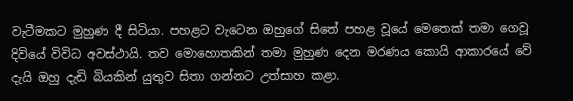වැටීමකට මුහුණ දී සිටියා. පහළට වැටෙන ඔහුගේ සිතේ පහළ වූයේ මෙතෙක් තමා ගෙවූ දිවියේ විවිධ අවස්ථායි. තව මොහොතකින් තමා මුහුණ දෙන මරණය කොයි ආකාරයේ වේ  දැයි ඔහු දැඩි බියකින් යුතුව සිතා ගන්නට උත්සාහ කළා.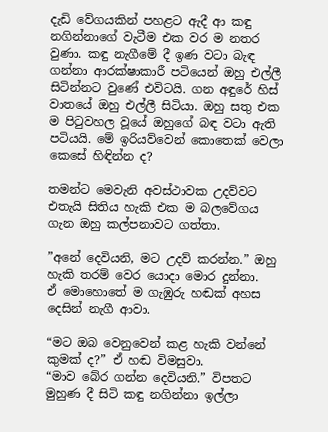දැඩි වේගයකින් පහළට ඇදී ආ කඳු නගින්නාගේ වැටීම එක වර ම නතර වුණා. කඳු නැගීමේ දී ඉණ වටා බැඳ ගන්නා ආරක්ෂාකාරී පටියෙන් ඔහු එල්ලී සිටින්නට වුණේ එවිටයි. ගන අඳුරේ හිස් වාතයේ ඔහු එල්ලී සිටියා. ඔහු සතු එක ම පිටුවහල වූයේ ඔහුගේ බඳ වටා ඇති පටියයි. මේ ඉරියව්වෙන් කොතෙක් වෙලා කෙසේ හිඳින්න ද?

තමන්ට මෙවැනි අවස්ථාවක උදව්වට එතැයි සිතිය හැකි එක ම බලවේගය ගැන ඔහු කල්පනාවට ගත්තා.

”අනේ දෙවියනි, මට උදව් කරන්න.” ඔහු හැකි තරම් වෙර යොදා මොර දුන්නා.
ඒ මොහොතේ ම ගැඹුරු හඬක් අහස දෙසින් නැගී ආවා.

“මට ඔබ වෙනුවෙන් කළ හැකි වන්නේ කුමක් ද?” ඒ හඬ විමසුවා.
“මාව බේර ගන්න දෙවියනි.” විපතට මුහුණ දී සිටි කඳු නගින්නා ඉල්ලා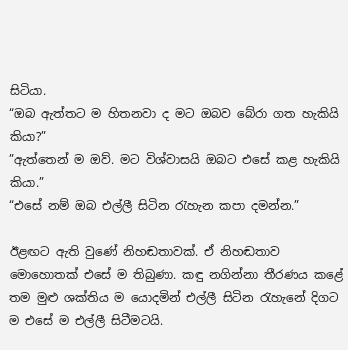සිටියා.
“ඔබ ඇත්තට ම හිතනවා ද මට ඔබව බේරා ගත හැකියි කියා?”
”ඇත්තෙන් ම ඔව්. මට විශ්වාසයි ඔබට එසේ කළ හැකියි කියා.”
“එසේ නම් ඔබ එල්ලී සිටින රැහැන කපා දමන්න.”

ඊළඟට ඇති වුණේ නිහඬතාවක්. ඒ නිහඬතාව මොහොතක් එසේ ම තිබුණා. කඳු නගින්නා තීරණය කළේ තම මුළු ශක්තිය ම යොදමින් එල්ලී සිටින රැහැනේ දිගට ම එසේ ම එල්ලී සිටීමටයි.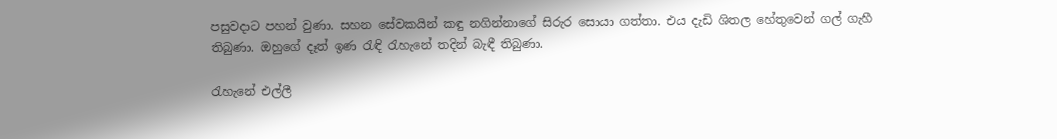පසුවදාට පහන් වුණා. සහන සේවකයින් කඳු නගින්නාගේ සිරුර සොයා ගත්තා. එය දැඩි ශිතල හේතුවෙන් ගල් ගැහී තිබුණා. ඔහුගේ දෑත් ඉණ රැඳි රැහැනේ තදින් බැඳී තිබුණා.

රැහැනේ එල්ලී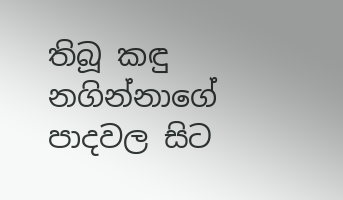තිබූ කඳු නගින්නාගේ පාදවල සිට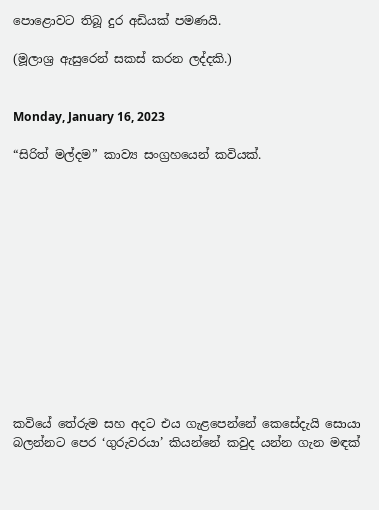පොළොවට තිබූ දුර අඩියක් පමණයි.

(මූලාශ්‍ර ඇසුරෙන් සකස් කරන ලද්දකි.)


Monday, January 16, 2023

“සිරිත් මල්දම” කාව්‍ය සංග්‍රහයෙන් කවියක්.













කවියේ තේරුම සහ අදට එය ගැළපෙන්නේ කෙසේදැයි සොයා බලන්නට පෙර ‘ගුරුවරයා’ කියන්නේ කවුද යන්න ගැන මඳක්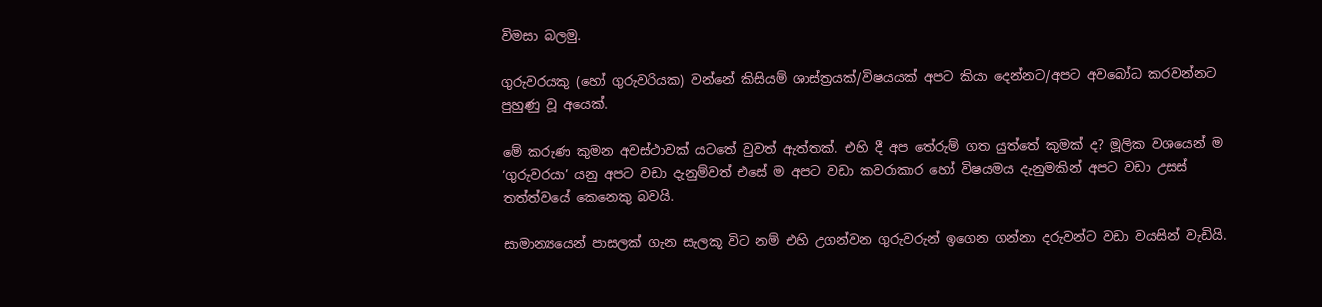විමසා බලමු.

ගුරුවරයකු (හෝ ගුරුවරියක) වන්නේ කිසියම් ශාස්ත්‍රයක්/විෂයයක් අපට කියා දෙන්නට/අපට අවබෝධ කරවන්නට පුහුණු වූ අයෙක්.

මේ කරුණ කුමන අවස්ථාවක් යටතේ වුවත් ඇත්තක්. එහි දී අප තේරුම් ගත යුත්තේ කුමක් ද? මූලික වශයෙන් ම ‘ගුරුවරයා’ යනු අපට වඩා දැනුම්වත් එසේ ම අපට වඩා කවරාකාර හෝ විෂයමය දැනුමකින් අපට වඩා උසස් තත්ත්වයේ කෙනෙකු බවයි.

සාමාන්‍යයෙන් පාසලක් ගැන සැලකූ විට නම් එහි උගන්වන ගුරුවරුන් ඉගෙන ගන්නා දරුවන්ට වඩා වයසින් වැඩියි.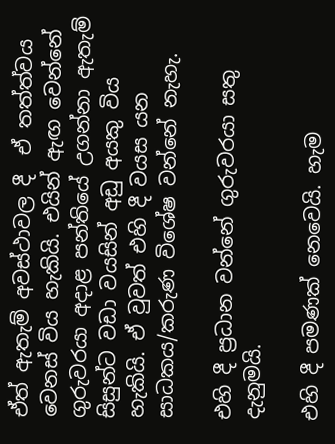ඒත් ඇතැම් අවස්ථාවල දී  ඒ තත්ත්වය වෙනස් විය හැකියි. එයින් ඇඟ වෙන්නේ ගුරුවරයා අදාළ පන්තියේ උගන්නා ඇතැම් සිසුන්ට වඩා වයසින් අඩු අයකු විය හැකියි. ඒ වුවත් එහි දී වයස යන සාධකය/කරුණ විශේෂ වන්නේ නැහැ.

එහි දී ප්‍රධාන වන්නේ ගුරුවරයා සතු දැනුමයි.

එහි දී පමණක් නෙවෙයි. හැම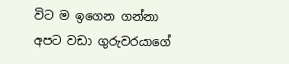විට ම ඉගෙන ගන්නා අපට වඩා ගුරුවරයාගේ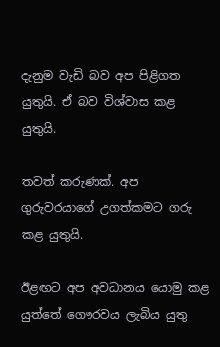දැනුම වැඩි බව අප පිළිගත යුතුයි. ඒ බව විශ්වාස කළ යුතුයි.

තවත් කරුණක්. අප ගුරුවරයාගේ උගත්කමට ගරු කළ යුතුයි.

ඊළඟට අප අවධානය යොමු කළ යුත්තේ ගෞරවය ලැබිය යුතු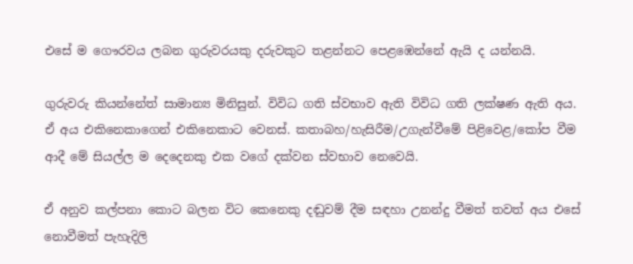එසේ ම ගෞරවය ලබන ගුරුවරයකු දරුවකුට තළන්නට පෙළඹෙන්නේ ඇයි ද යන්නයි.

ගුරුවරු කියන්නේත් සාමාන්‍ය මිනිසුන්. විවිධ ගති ස්වභාව ඇති විවිධ ගති ලක්ෂණ ඇති අය.  ඒ අය එකිනෙකාගෙන් එකිනෙකාට වෙනස්. කතාබහ/හැසිරීම/උගැන්වීමේ පිළිවෙළ/කෝප වීම ආදී මේ සියල්ල ම දෙදෙනකු එක වගේ දක්වන ස්වභාව නෙවෙයි.

ඒ අනුව කල්පනා කොට බලන විට කෙනෙකු දඬුවම් දීම සඳහා උනන්දු වීමත් තවත් අය එසේ නොවීමත් පැහැදිලි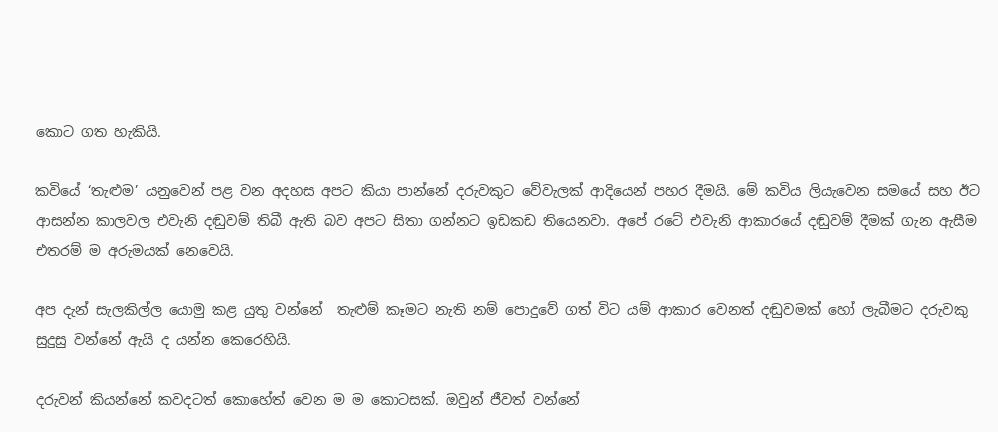කොට ගත හැකියි.

කවියේ ‘තැළුම’ යනුවෙන් පළ වන අදහස අපට කියා පාන්නේ දරුවකුට වේවැලක් ආදියෙන් පහර දීමයි. මේ කවිය ලියැවෙන සමයේ සහ ඊට ආසන්න කාලවල එවැනි දඬුවම් තිබී ඇති බව අපට සිතා ගන්නට ඉඩකඩ තියෙනවා. අපේ රටේ එවැනි ආකාරයේ දඬුවම් දීමක් ගැන ඇසීම එතරම් ම අරුමයක් නෙවෙයි.

අප දැන් සැලකිල්ල යොමු කළ යුතු වන්නේ  තැළුම් කෑමට නැති නම් පොදුවේ ගත් විට යම් ආකාර වෙනත් දඬුවමක් හෝ ලැබීමට දරුවකු සුදුසු වන්නේ ඇයි ද යන්න කෙරෙහියි.

දරුවන් කියන්නේ කවදටත් කොහේත් වෙන ම ම කොටසක්. ඔවුන් ජීවත් වන්නේ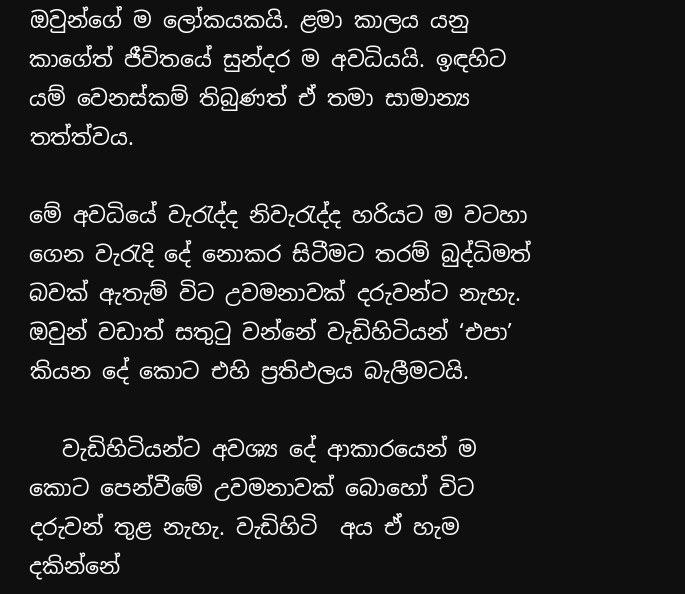ඔවුන්ගේ ම ලෝකයකයි. ළමා කාලය යනු කාගේත් ජීවිතයේ සුන්දර ම අවධියයි. ඉඳහිට යම් වෙනස්කම් තිබුණත් ඒ තමා සාමාන්‍ය තත්ත්වය.

මේ අවධියේ වැරැද්ද නිවැරැද්ද හරියට ම වටහා ගෙන වැරැදි දේ නොකර සිටීමට තරම් බුද්ධිමත් බවක් ඇතැම් විට උවමනාවක් දරුවන්ට නැහැ. ඔවුන් වඩාත් සතුටු වන්නේ වැඩිහිටියන් ‘එපා’ කියන දේ කොට එහි ප්‍රතිඵලය බැලීමටයි.

   වැඩිහිටියන්ට අවශ්‍ය දේ ආකාරයෙන් ම කොට පෙන්වීමේ උවමනාවක් බොහෝ විට දරුවන් තුළ නැහැ. වැඩිහිටි  අය ඒ හැම දකින්නේ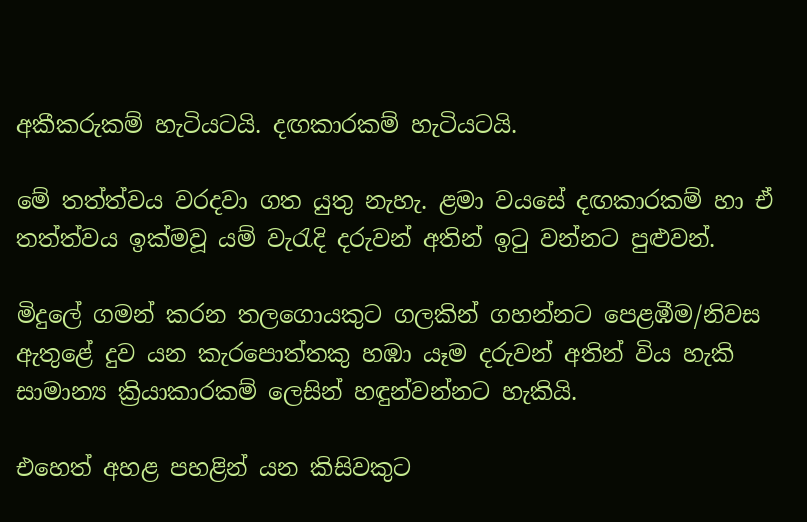අකීකරුකම් හැටියටයි. දඟකාරකම් හැටියටයි.

මේ තත්ත්වය වරදවා ගත යුතු නැහැ. ළමා වයසේ දඟකාරකම් හා ඒ තත්ත්වය ඉක්මවූ යම් වැරැදි දරුවන් අතින් ඉටු වන්නට පුළුවන්.

මිදුලේ ගමන් කරන තලගොයකුට ගලකින් ගහන්නට පෙළඹීම/නිවස ඇතුළේ දුව යන කැරපොත්තකු හඹා යෑම දරුවන් අතින් විය හැකි සාමාන්‍ය ක්‍රියාකාරකම් ලෙසින් හඳුන්වන්නට හැකියි.

එහෙත් අහළ පහළින් යන කිසිවකුට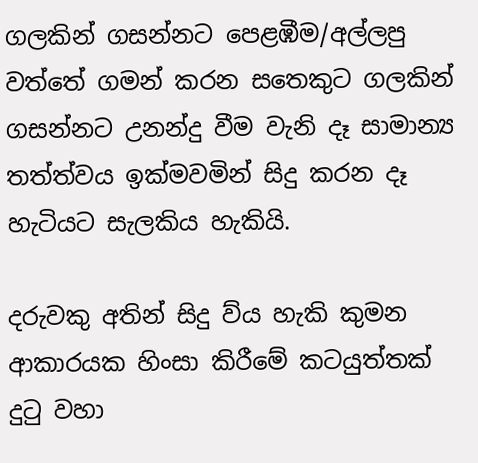ගලකින් ගසන්නට පෙළඹීම/අල්ලපු වත්තේ ගමන් කරන සතෙකුට ගලකින් ගසන්නට උනන්දු වීම වැනි දෑ සාමාන්‍ය තත්ත්වය ඉක්මවමින් සිදු කරන දෑ හැටියට සැලකිය හැකියි.

දරුවකු අතින් සිදු ව්ය හැකි කුමන ආකාරයක හිංසා කිරීමේ කටයුත්තක් දුටු වහා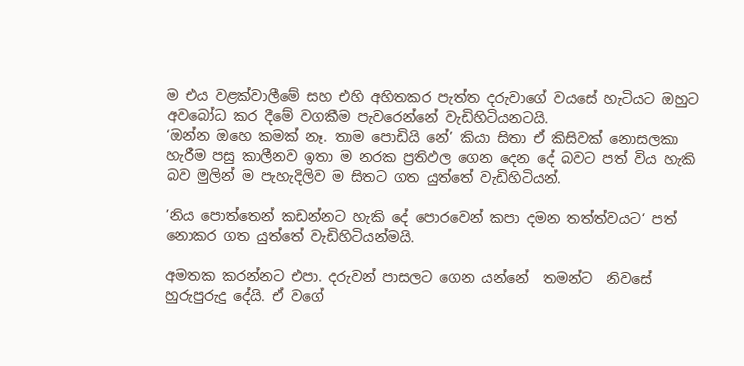ම එය වළක්වාලීමේ සහ එහි අහිතකර පැත්ත දරුවාගේ වයසේ හැටියට ඔහුට අවබෝධ කර දීමේ වගකීම පැවරෙන්නේ වැඩිහිටියනටයි.
‘ඔන්න ඔහෙ කමක් නෑ. තාම පොඩියි නේ’ කියා සිතා ඒ කිසිවක් නොසලකා හැරීම පසු කාලීනව ඉතා ම නරක ප්‍රතිඵල ගෙන දෙන දේ බවට පත් විය හැකි බව මුලින් ම පැහැදිලිව ම සිතට ගත යුත්තේ වැඩිහිටියන්.

’නිය පොත්තෙන් කඩන්නට හැකි දේ පොරවෙන් කපා දමන තත්ත්වයට‘ පත් නොකර ගත යුත්තේ වැඩිහිටියන්මයි.

අමතක කරන්නට එපා. දරුවන් පාසලට ගෙන යන්නේ  තමන්ට  නිවසේ හුරුපුරුදු දේයි. ඒ වගේ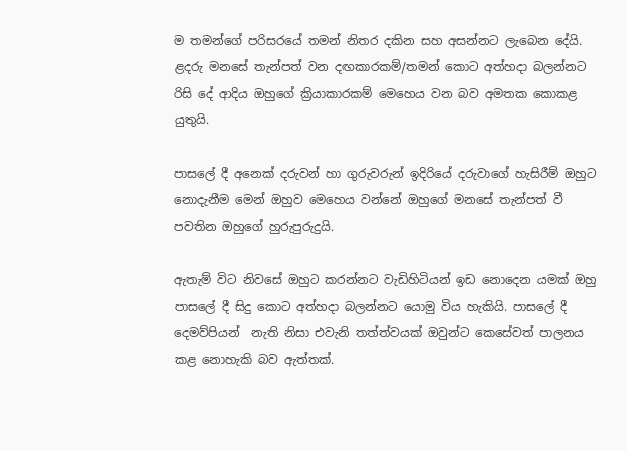ම තමන්ගේ පරිසරයේ තමන් නිතර දකින සහ අසන්නට ලැබෙන දේයි. ළදරු මනසේ තැන්පත් වන දඟකාරකම්/තමන් කොට අත්හදා බලන්නට රිසි දේ ආදිය ඔහුගේ ක්‍රියාකාරකම් මෙහෙය වන බව අමතක කොකළ යුතුයි.

පාසලේ දී අනෙක් දරුවන් හා ගුරුවරුන් ඉදිරියේ දරුවාගේ හැසිරීම් ඔහුට නොදැනීම මෙන් ඔහුව මෙහෙය වන්නේ ඔහුගේ මනසේ තැන්පත් වී පවතින ඔහුගේ හුරුපුරුදුයි.

ඇතැම් විට නිවසේ ඔහුට කරන්නට වැඩිහිටියන් ඉඩ නොදෙන යමක් ඔහු පාසලේ දී සිදු කොට අත්හදා බලන්නට යොමු විය හැකියි. පාසලේ දී   දෙමව්පියන්  නැති නිසා එවැනි තත්ත්වයක් ඔවුන්ට කෙසේවත් පාලනය කළ නොහැකි බව ඇත්තක්.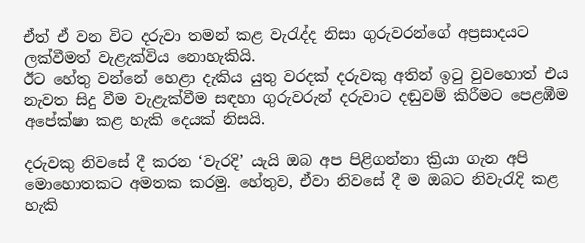ඒත් ඒ වන විට දරුවා තමන් කළ වැරැද්ද නිසා ගුරුවරන්ගේ අප්‍රසාදයට ලක්වීමත් වැළැක්විය නොහැකියි.
ඊට හේතු වන්නේ හෙළා දැකිය යුතු වරදක් දරුවකු අතින් ඉටු වුවහොත් එය නැවත සිදු වීම වැළැක්වීම සඳහා ගුරුවරුන් දරුවාට දඬුවම් කිරීමට පෙළඹීම අපේක්ෂා කළ හැකි දෙයක් නිසයි.

දරුවකු නිවසේ දී කරන ‘වැරදි’ යැයි ඔබ අප පිළිගන්නා ක්‍රියා ගැන අපි මොහොතකට අමතක කරමු. හේතුව, ඒවා නිවසේ දී ම ඔබට නිවැරැදි කළ හැකි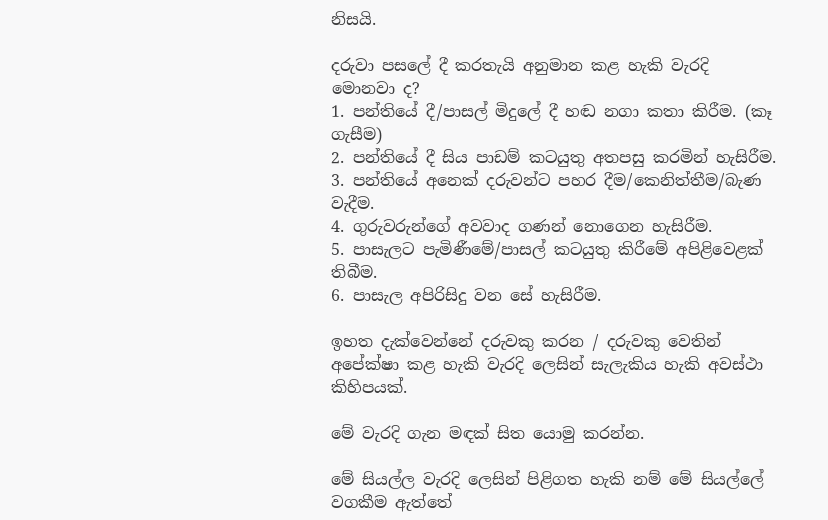නිසයි.

දරුවා පසලේ දී කරතැයි අනුමාන කළ හැකි වැරදි මොනවා ද?
1. පන්තියේ දී/පාසල් මිදුලේ දී හඬ නගා කතා කිරීම. (කෑ ගැසීම)
2. පන්තියේ දී සිය පාඩම් කටයුතු අතපසු කරමින් හැසිරීම.
3. පන්තියේ අනෙක් දරුවන්ට පහර දීම/කෙනිත්තීම/බැණ වැදීම.
4. ගුරුවරුන්ගේ අවවාද ගණන් නොගෙන හැසිරීම.
5. පාසැලට පැමිණීමේ/පාසල් කටයුතු කිරීමේ අපිළිවෙළක් තිබීම.
6. පාසැල අපිරිසිදු වන සේ හැසිරීම.

ඉහත දැක්වෙන්නේ දරුවකු කරන / දරුවකු වෙතින් අපේක්ෂා කළ හැකි වැරදි ලෙසින් සැලැකිය හැකි අවස්ථා කිහිපයක්.

මේ වැරදි ගැන මඳක් සිත යොමු කරන්න.

මේ සියල්ල වැරදි ලෙසින් පිළිගත හැකි නම් මේ සියල්ලේ වගකීම ඇත්තේ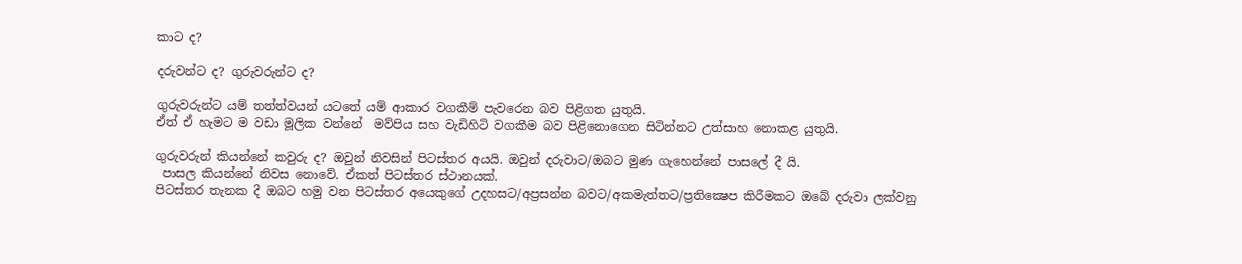කාට ද?

දරුවන්ට ද? ගුරුවරුන්ට ද?

ගුරුවරුන්ට යම් තත්ත්වයන් යටතේ යම් ආකාර වගකීම් පැවරෙන බව පිළිගත යුතුයි.
ඒත් ඒ හැමට ම වඩා මූලික වන්නේ  මව්පිය සහ වැඩිහිටි වගකීම බව පිළිනොගෙන සිටින්නට උත්සාහ නොකළ යුතුයි.

ගුරුවරුන් කියන්නේ කවුරු ද? ඔවුන් නිවසින් පිටස්තර අයයි. ඔවුන් දරුවාට/ඔබට මුණ ගැහෙන්නේ පාසලේ දී යි.
 පාසල කියන්නේ නිවස නොවේ. ඒකත් පිටස්තර ස්ථානයක්.
පිටස්තර තැනක දී ඔබට හමු වන පිටස්තර අයෙකුගේ උදහසට/අප්‍රසන්න බවට/අකමැත්තට/ප්‍රතික්‍ෂෙප කිරීමකට ඔබේ දරුවා ලක්වනු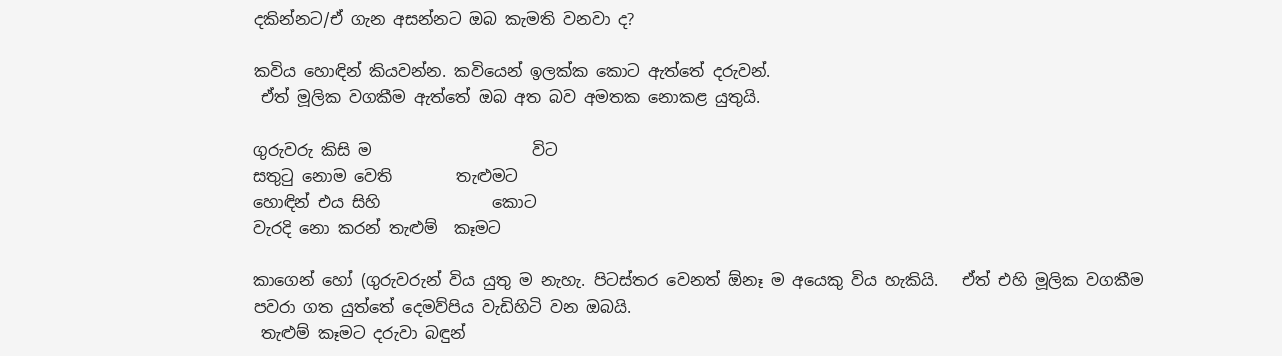දකින්නට/ඒ ගැන අසන්නට ඔබ කැමති වනවා ද?

කවිය හොඳින් කියවන්න. කවියෙන් ඉලක්ක කොට ඇත්තේ දරුවන්.
 ඒත් මූලික වගකීම ඇත්තේ ඔබ අත බව අමතක නොකළ යුතුයි.

ගුරුවරු කිසි ම                    විට
සතුටු නොම වෙති        තැළුමට
හොඳින් එය සිහි              කොට
වැරදි නො කරන් තැළුම්  කෑමට

කාගෙන් හෝ (ගුරුවරුන් විය යුතු ම නැහැ. පිටස්තර වෙනත් ඕනෑ ම අයෙකු විය හැකියි.   ඒත් එහි මූලික වගකීම පවරා ගත යුත්තේ දෙමව්පිය වැඩිහිටි වන ඔබයි.
 තැළුම් කෑමට දරුවා බඳුන්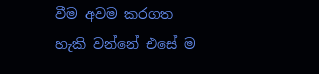වීම අවම කරගත හැකි වන්නේ එසේ ම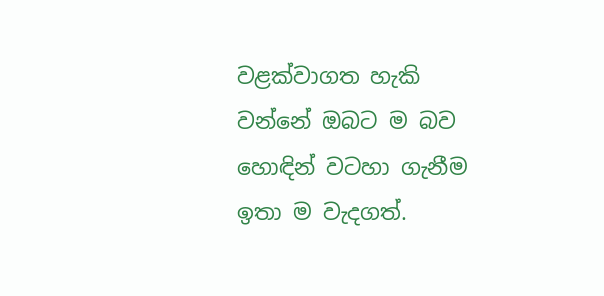වළක්වාගත හැකි වන්නේ ඔබට ම බව හොඳින් වටහා ගැනීම ඉතා ම වැදගත්.